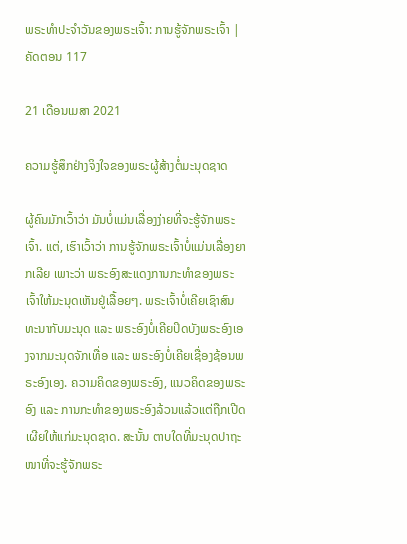ພຣະທຳປະຈຳວັນຂອງພຣະເຈົ້າ: ການຮູ້ຈັກພຣະເຈົ້າ | ຄັດຕອນ 117

21 ເດືອນເມສາ 2021

ຄວາມຮູ້ສຶກຢ່າງຈິງໃຈຂອງພຣະຜູ້ສ້າງຕໍ່ມະນຸດຊາດ

ຜູ້ຄົນມັກເວົ້າວ່າ ມັນບໍ່ແມ່ນເລື່ອງງ່າຍທີ່ຈະຮູ້ຈັກພຣະເຈົ້າ. ແຕ່, ເຮົາເວົ້າວ່າ ການຮູ້ຈັກພຣະເຈົ້າບໍ່ແມ່ນເລື່ອງຍາກເລີຍ ເພາະວ່າ ພຣະອົງສະແດງການກະທຳຂອງພຣະເຈົ້າໃຫ້ມະນຸດເຫັນຢູ່ເລື້ອຍໆ. ພຣະເຈົ້າບໍ່ເຄີຍເຊົາສົນທະນາກັບມະນຸດ ແລະ ພຣະອົງບໍ່ເຄີຍປິດບັງພຣະອົງເອງຈາກມະນຸດຈັກເທື່ອ ແລະ ພຣະອົງບໍ່ເຄີຍເຊື່ອງຊ້ອນພຣະອົງເອງ. ຄວາມຄິດຂອງພຣະອົງ, ແນວຄິດຂອງພຣະອົງ ແລະ ການກະທຳຂອງພຣະອົງລ້ວນແລ້ວແຕ່ຖືກເປີດເຜີຍໃຫ້ແກ່ມະນຸດຊາດ. ສະນັ້ນ ຕາບໃດທີ່ມະນຸດປາຖະໜາທີ່ຈະຮູ້ຈັກພຣະ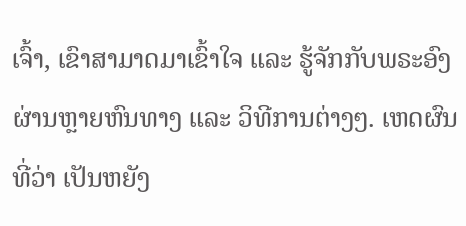ເຈົ້າ, ເຂົາສາມາດມາເຂົ້າໃຈ ແລະ ຮູ້ຈັກກັບພຣະອົງຜ່ານຫຼາຍຫົນທາງ ແລະ ວິທີການຕ່າງໆ. ເຫດຜົນທີ່ວ່າ ເປັນຫຍັງ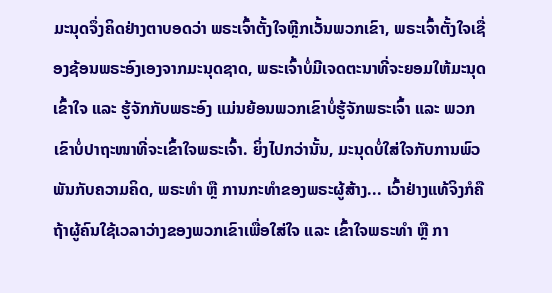ມະນຸດຈຶ່ງຄິດຢ່າງຕາບອດວ່າ ພຣະເຈົ້າຕັ້ງໃຈຫຼີກເວັ້ນພວກເຂົາ, ພຣະເຈົ້າຕັ້ງໃຈເຊື່ອງຊ້ອນພຣະອົງເອງຈາກມະນຸດຊາດ, ພຣະເຈົ້າບໍ່ມີເຈດຕະນາທີ່ຈະຍອມໃຫ້ມະນຸດເຂົ້າໃຈ ແລະ ຮູ້ຈັກກັບພຣະອົງ ແມ່ນຍ້ອນພວກເຂົາບໍ່ຮູ້ຈັກພຣະເຈົ້າ ແລະ ພວກເຂົາບໍ່ປາຖະໜາທີ່ຈະເຂົ້າໃຈພຣະເຈົ້າ. ຍິ່ງໄປກວ່ານັ້ນ, ມະນຸດບໍ່ໃສ່ໃຈກັບການພົວພັນກັບຄວາມຄິດ, ພຣະທຳ ຫຼື ການກະທຳຂອງພຣະຜູ້ສ້າງ... ເວົ້າຢ່າງແທ້ຈິງກໍຄື ຖ້າຜູ້ຄົນໃຊ້ເວລາວ່າງຂອງພວກເຂົາເພື່ອໃສ່ໃຈ ແລະ ເຂົ້າໃຈພຣະທຳ ຫຼື ກາ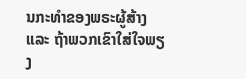ນກະທຳຂອງພຣະຜູ້ສ້າງ ແລະ ຖ້າພວກເຂົາໃສ່ໃຈພຽງ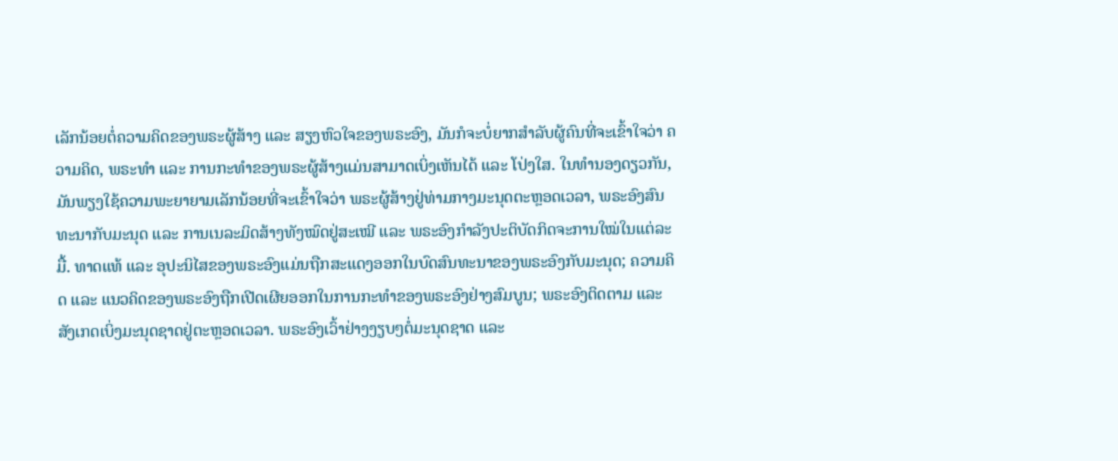ເລັກນ້ອຍຕໍ່ຄວາມຄິດຂອງພຣະຜູ້ສ້າງ ແລະ ສຽງຫົວໃຈຂອງພຣະອົງ, ມັນກໍຈະບໍ່ຍາກສຳລັບຜູ້ຄົນທີ່ຈະເຂົ້າໃຈວ່າ ຄວາມຄິດ, ພຣະທຳ ແລະ ການກະທຳຂອງພຣະຜູ້ສ້າງແມ່ນສາມາດເບິ່ງເຫັນໄດ້ ແລະ ໂປ່ງໃສ. ໃນທຳນອງດຽວກັນ, ມັນພຽງໃຊ້ຄວາມພະຍາຍາມເລັກນ້ອຍທີ່ຈະເຂົ້າໃຈວ່າ ພຣະຜູ້ສ້າງຢູ່ທ່າມກາງມະນຸດຕະຫຼອດເວລາ, ພຣະອົງສົນທະນາກັບມະນຸດ ແລະ ການເນລະມິດສ້າງທັງໝົດຢູ່ສະເໝີ ແລະ ພຣະອົງກຳລັງປະຕິບັດກິດຈະການໃໝ່ໃນແຕ່ລະມື້. ທາດແທ້ ແລະ ອຸປະນິໄສຂອງພຣະອົງແມ່ນຖືກສະແດງອອກໃນບົດສົນທະນາຂອງພຣະອົງກັບມະນຸດ; ຄວາມຄິດ ແລະ ແນວຄິດຂອງພຣະອົງຖືກເປີດເຜີຍອອກໃນການກະທຳຂອງພຣະອົງຢ່າງສົມບູນ; ພຣະອົງຕິດຕາມ ແລະ ສັງເກດເບິ່ງມະນຸດຊາດຢູ່ຕະຫຼອດເວລາ. ພຣະອົງເວົ້າຢ່າງງຽບໆຕໍ່ມະນຸດຊາດ ແລະ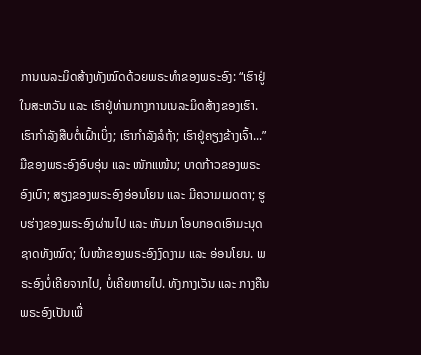ການເນລະມິດສ້າງທັງໝົດດ້ວຍພຣະທຳຂອງພຣະອົງ: “ເຮົາຢູ່ໃນສະຫວັນ ແລະ ເຮົາຢູ່ທ່າມກາງການເນລະມິດສ້າງຂອງເຮົາ. ເຮົາກຳລັງສືບຕໍ່ເຝົ້າເບິ່ງ; ເຮົາກຳລັງລໍຖ້າ; ເຮົາຢູ່ຄຽງຂ້າງເຈົ້າ...” ມືຂອງພຣະອົງອົບອຸ່ນ ແລະ ໜັກແໜ້ນ; ບາດກ້າວຂອງພຣະອົງເບົາ; ສຽງຂອງພຣະອົງອ່ອນໂຍນ ແລະ ມີຄວາມເມດຕາ; ຮູບຮ່າງຂອງພຣະອົງຜ່ານໄປ ແລະ ຫັນມາ ໂອບກອດເອົາມະນຸດຊາດທັງໝົດ; ໃບໜ້າຂອງພຣະອົງງົດງາມ ແລະ ອ່ອນໂຍນ. ພຣະອົງບໍ່ເຄີຍຈາກໄປ, ບໍ່ເຄີຍຫາຍໄປ. ທັງກາງເວັນ ແລະ ກາງຄືນ ພຣະອົງເປັນເພື່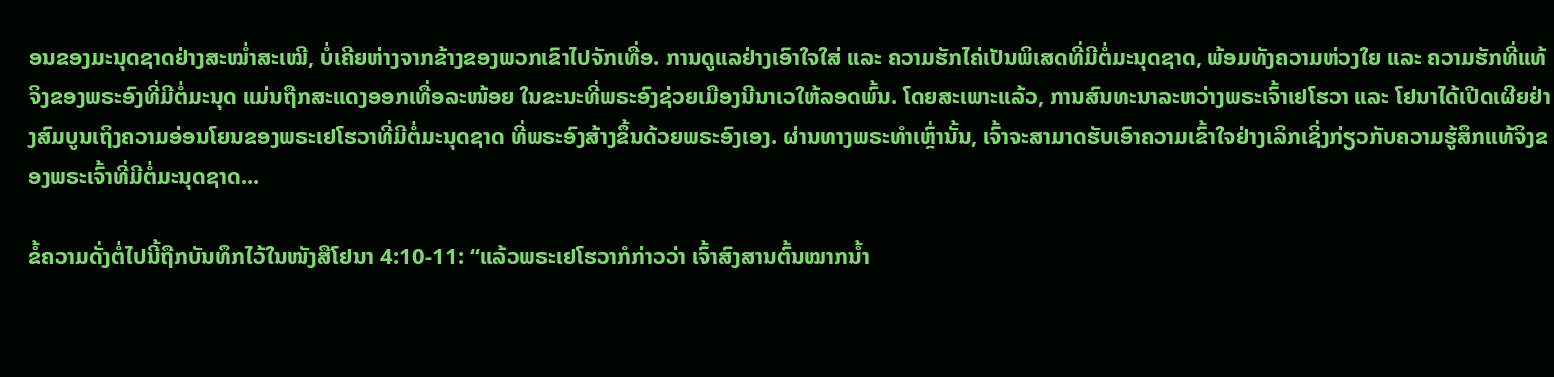ອນຂອງມະນຸດຊາດຢ່າງສະໝໍ່າສະເໝີ, ບໍ່ເຄີຍຫ່າງຈາກຂ້າງຂອງພວກເຂົາໄປຈັກເທື່ອ. ການດູແລຢ່າງເອົາໃຈໃສ່ ແລະ ຄວາມຮັກໄຄ່ເປັນພິເສດທີ່ມີຕໍ່ມະນຸດຊາດ, ພ້ອມທັງຄວາມຫ່ວງໃຍ ແລະ ຄວາມຮັກທີ່ແທ້ຈິງຂອງພຣະອົງທີ່ມີຕໍ່ມະນຸດ ແມ່ນຖືກສະແດງອອກເທື່ອລະໜ້ອຍ ໃນຂະນະທີ່ພຣະອົງຊ່ວຍເມືອງນີນາເວໃຫ້ລອດພົ້ນ. ໂດຍສະເພາະແລ້ວ, ການສົນທະນາລະຫວ່າງພຣະເຈົ້າເຢໂຮວາ ແລະ ໂຢນາໄດ້ເປີດເຜີຍຢ່າງສົມບູນເຖິງຄວາມອ່ອນໂຍນຂອງພຣະເຢໂຮວາທີ່ມີຕໍ່ມະນຸດຊາດ ທີ່ພຣະອົງສ້າງຂຶ້ນດ້ວຍພຣະອົງເອງ. ຜ່ານທາງພຣະທຳເຫຼົ່ານັ້ນ, ເຈົ້າຈະສາມາດຮັບເອົາຄວາມເຂົ້າໃຈຢ່າງເລິກເຊິ່ງກ່ຽວກັບຄວາມຮູ້ສຶກແທ້ຈິງຂອງພຣະເຈົ້າທີ່ມີຕໍ່ມະນຸດຊາດ...

ຂໍ້ຄວາມດັ່ງຕໍ່ໄປນີ້ຖືກບັນທຶກໄວ້ໃນໜັງສືໂຢນາ 4:10-11: “ແລ້ວພຣະເຢໂຮວາກໍກ່າວວ່າ ເຈົ້າສົງສານຕົ້ນໝາກນໍ້າ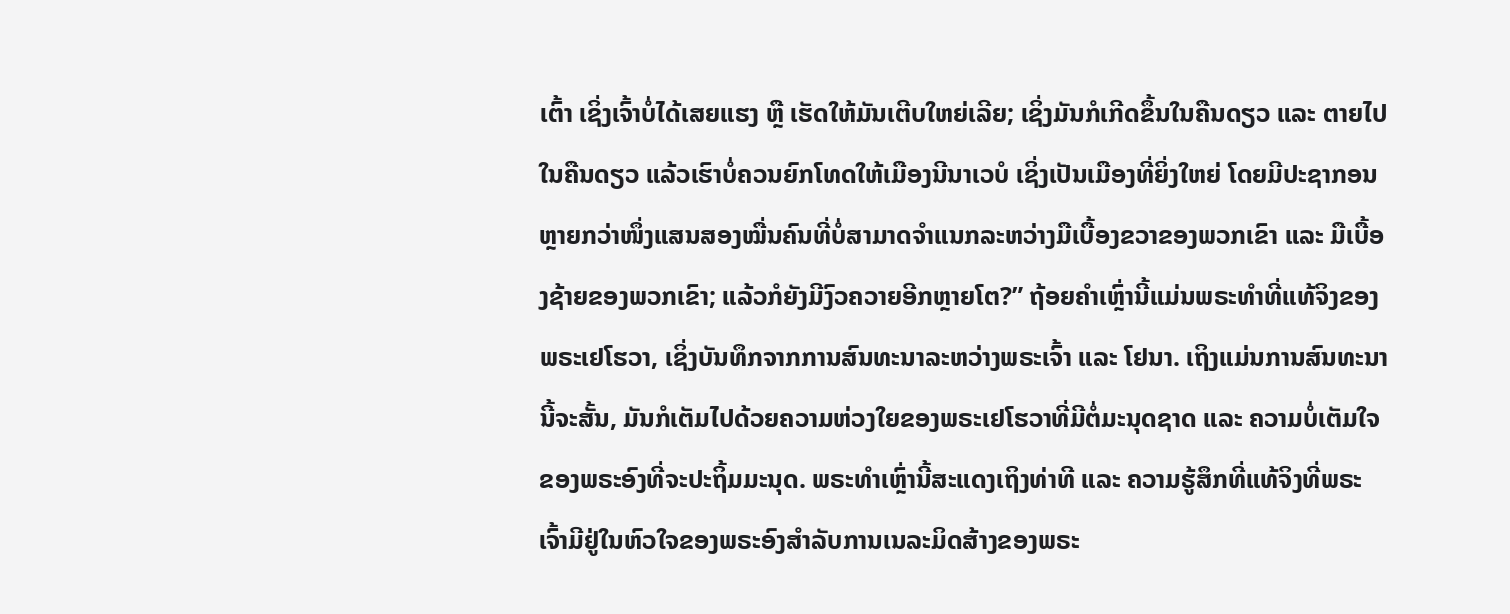ເຕົ້າ ເຊິ່ງເຈົ້າບໍ່ໄດ້ເສຍແຮງ ຫຼື ເຮັດໃຫ້ມັນເຕີບໃຫຍ່ເລີຍ; ເຊິ່ງມັນກໍເກີດຂຶ້ນໃນຄືນດຽວ ແລະ ຕາຍໄປໃນຄືນດຽວ ແລ້ວເຮົາບໍ່ຄວນຍົກໂທດໃຫ້ເມືອງນີນາເວບໍ ເຊິ່ງເປັນເມືອງທີ່ຍິ່ງໃຫຍ່ ໂດຍມີປະຊາກອນຫຼາຍກວ່າໜຶ່ງແສນສອງໝື່ນຄົນທີ່ບໍ່ສາມາດຈໍາແນກລະຫວ່າງມືເບື້ອງຂວາຂອງພວກເຂົາ ແລະ ມືເບື້ອງຊ້າຍຂອງພວກເຂົາ; ແລ້ວກໍຍັງມີງົວຄວາຍອີກຫຼາຍໂຕ?” ຖ້ອຍຄຳເຫຼົ່ານີ້ແມ່ນພຣະທຳທີ່ແທ້ຈິງຂອງພຣະເຢໂຮວາ, ເຊິ່ງບັນທຶກຈາກການສົນທະນາລະຫວ່າງພຣະເຈົ້າ ແລະ ໂຢນາ. ເຖິງແມ່ນການສົນທະນານີ້ຈະສັ້ນ, ມັນກໍເຕັມໄປດ້ວຍຄວາມຫ່ວງໃຍຂອງພຣະເຢໂຮວາທີ່ມີຕໍ່ມະນຸດຊາດ ແລະ ຄວາມບໍ່ເຕັມໃຈຂອງພຣະອົງທີ່ຈະປະຖິ້ມມະນຸດ. ພຣະທຳເຫຼົ່ານີ້ສະແດງເຖິງທ່າທີ ແລະ ຄວາມຮູ້ສຶກທີ່ແທ້ຈິງທີ່ພຣະເຈົ້າມີຢູ່ໃນຫົວໃຈຂອງພຣະອົງສຳລັບການເນລະມິດສ້າງຂອງພຣະ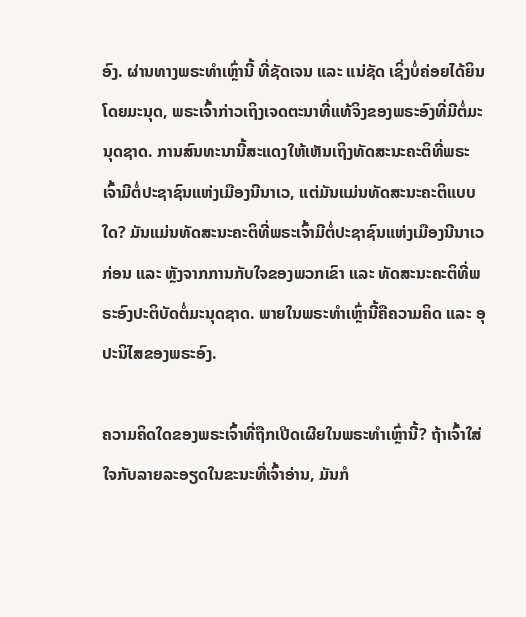ອົງ. ຜ່ານທາງພຣະທຳເຫຼົ່ານີ້ ທີ່ຊັດເຈນ ແລະ ແນ່ຊັດ ເຊິ່ງບໍ່ຄ່ອຍໄດ້ຍິນໂດຍມະນຸດ, ພຣະເຈົ້າກ່າວເຖິງເຈດຕະນາທີ່ແທ້ຈິງຂອງພຣະອົງທີ່ມີຕໍ່ມະນຸດຊາດ. ການສົນທະນານີ້ສະແດງໃຫ້ເຫັນເຖິງທັດສະນະຄະຕິທີ່ພຣະເຈົ້າມີຕໍ່ປະຊາຊົນແຫ່ງເມືອງນີນາເວ, ແຕ່ມັນແມ່ນທັດສະນະຄະຕິແບບໃດ? ມັນແມ່ນທັດສະນະຄະຕິທີ່ພຣະເຈົ້າມີຕໍ່ປະຊາຊົນແຫ່ງເມືອງນີນາເວກ່ອນ ແລະ ຫຼັງຈາກການກັບໃຈຂອງພວກເຂົາ ແລະ ທັດສະນະຄະຕິທີ່ພຣະອົງປະຕິບັດຕໍ່ມະນຸດຊາດ. ພາຍໃນພຣະທຳເຫຼົ່ານີ້ຄືຄວາມຄິດ ແລະ ອຸປະນິໄສຂອງພຣະອົງ.

ຄວາມຄິດໃດຂອງພຣະເຈົ້າທີ່ຖືກເປີດເຜີຍໃນພຣະທຳເຫຼົ່ານີ້? ຖ້າເຈົ້າໃສ່ໃຈກັບລາຍລະອຽດໃນຂະນະທີ່ເຈົ້າອ່ານ, ມັນກໍ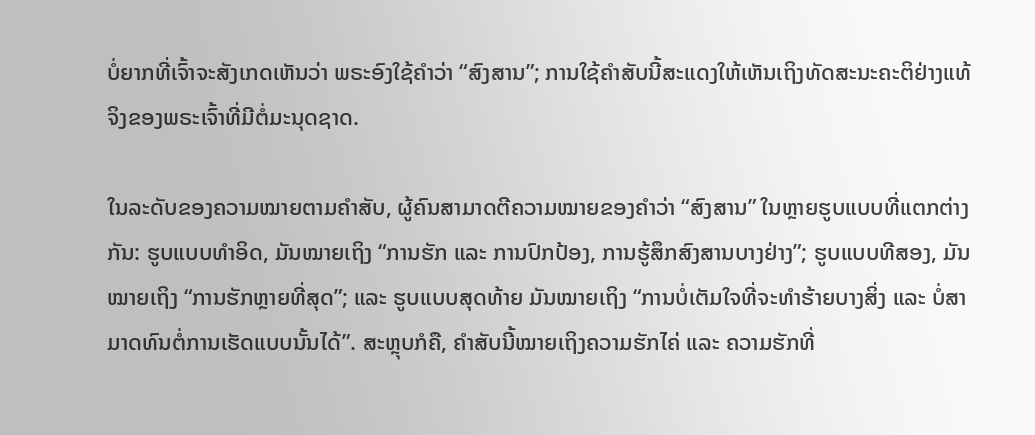ບໍ່ຍາກທີ່ເຈົ້າຈະສັງເກດເຫັນວ່າ ພຣະອົງໃຊ້ຄຳວ່າ “ສົງສານ”; ການໃຊ້ຄຳສັບນີ້ສະແດງໃຫ້ເຫັນເຖິງທັດສະນະຄະຕິຢ່າງແທ້ຈິງຂອງພຣະເຈົ້າທີ່ມີຕໍ່ມະນຸດຊາດ.

ໃນລະດັບຂອງຄວາມໝາຍຕາມຄໍາສັບ, ຜູ້ຄົນສາມາດຕີຄວາມໝາຍຂອງຄຳວ່າ “ສົງສານ” ໃນຫຼາຍຮູບແບບທີ່ແຕກຕ່າງກັນ: ຮູບແບບທຳອິດ, ມັນໝາຍເຖິງ “ການຮັກ ແລະ ການປົກປ້ອງ, ການຮູ້ສຶກສົງສານບາງຢ່າງ”; ຮູບແບບທີສອງ, ມັນໝາຍເຖິງ “ການຮັກຫຼາຍທີ່ສຸດ”; ແລະ ຮູບແບບສຸດທ້າຍ ມັນໝາຍເຖິງ “ການບໍ່ເຕັມໃຈທີ່ຈະທຳຮ້າຍບາງສິ່ງ ແລະ ບໍ່ສາມາດທົນຕໍ່ການເຮັດແບບນັ້ນໄດ້”. ສະຫຼຸບກໍຄື, ຄຳສັບນີ້ໝາຍເຖິງຄວາມຮັກໄຄ່ ແລະ ຄວາມຮັກທີ່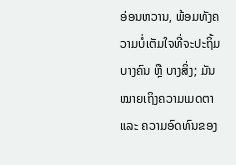ອ່ອນຫວານ, ພ້ອມທັງຄວາມບໍ່ເຕັມໃຈທີ່ຈະປະຖິ້ມບາງຄົນ ຫຼື ບາງສິ່ງ; ມັນໝາຍເຖິງຄວາມເມດຕາ ແລະ ຄວາມອົດທົນຂອງ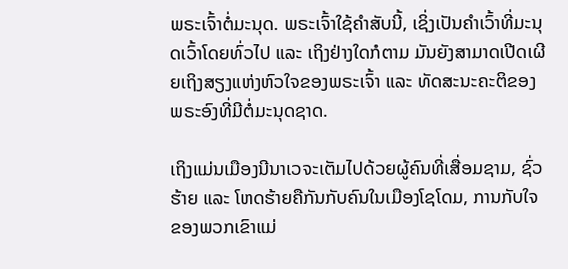ພຣະເຈົ້າຕໍ່ມະນຸດ. ພຣະເຈົ້າໃຊ້ຄຳສັບນີ້, ເຊິ່ງເປັນຄຳເວົ້າທີ່ມະນຸດເວົ້າໂດຍທົ່ວໄປ ແລະ ເຖິງຢ່າງໃດກໍຕາມ ມັນຍັງສາມາດເປີດເຜີຍເຖິງສຽງແຫ່ງຫົວໃຈຂອງພຣະເຈົ້າ ແລະ ທັດສະນະຄະຕິຂອງພຣະອົງທີ່ມີຕໍ່ມະນຸດຊາດ.

ເຖິງແມ່ນເມືອງນີນາເວຈະເຕັມໄປດ້ວຍຜູ້ຄົນທີ່ເສື່ອມຊາມ, ຊົ່ວຮ້າຍ ແລະ ໂຫດຮ້າຍຄືກັນກັບຄົນໃນເມືອງໂຊໂດມ, ການກັບໃຈຂອງພວກເຂົາແມ່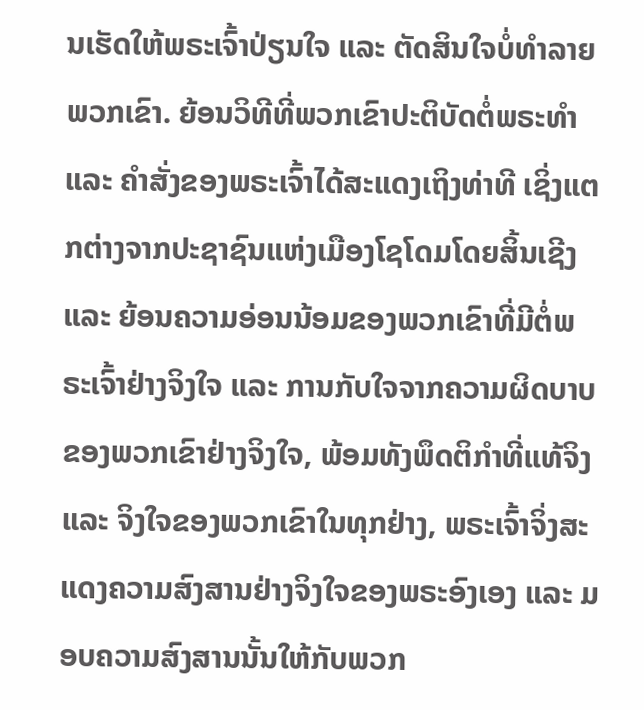ນເຮັດໃຫ້ພຣະເຈົ້າປ່ຽນໃຈ ແລະ ຕັດສິນໃຈບໍ່ທຳລາຍພວກເຂົາ. ຍ້ອນວິທີທີ່ພວກເຂົາປະຕິບັດຕໍ່ພຣະທຳ ແລະ ຄຳສັ່ງຂອງພຣະເຈົ້າໄດ້ສະແດງເຖິງທ່າທີ ເຊິ່ງແຕກຕ່າງຈາກປະຊາຊົນແຫ່ງເມືອງໂຊໂດມໂດຍສິ້ນເຊີງ ແລະ ຍ້ອນຄວາມອ່ອນນ້ອມຂອງພວກເຂົາທີ່ມີຕໍ່ພຣະເຈົ້າຢ່າງຈິງໃຈ ແລະ ການກັບໃຈຈາກຄວາມຜິດບາບຂອງພວກເຂົາຢ່າງຈິງໃຈ, ພ້ອມທັງພຶດຕິກຳທີ່ແທ້ຈິງ ແລະ ຈິງໃຈຂອງພວກເຂົາໃນທຸກຢ່າງ, ພຣະເຈົ້າຈິ່ງສະແດງຄວາມສົງສານຢ່າງຈິງໃຈຂອງພຣະອົງເອງ ແລະ ມອບຄວາມສົງສານນັ້ນໃຫ້ກັບພວກ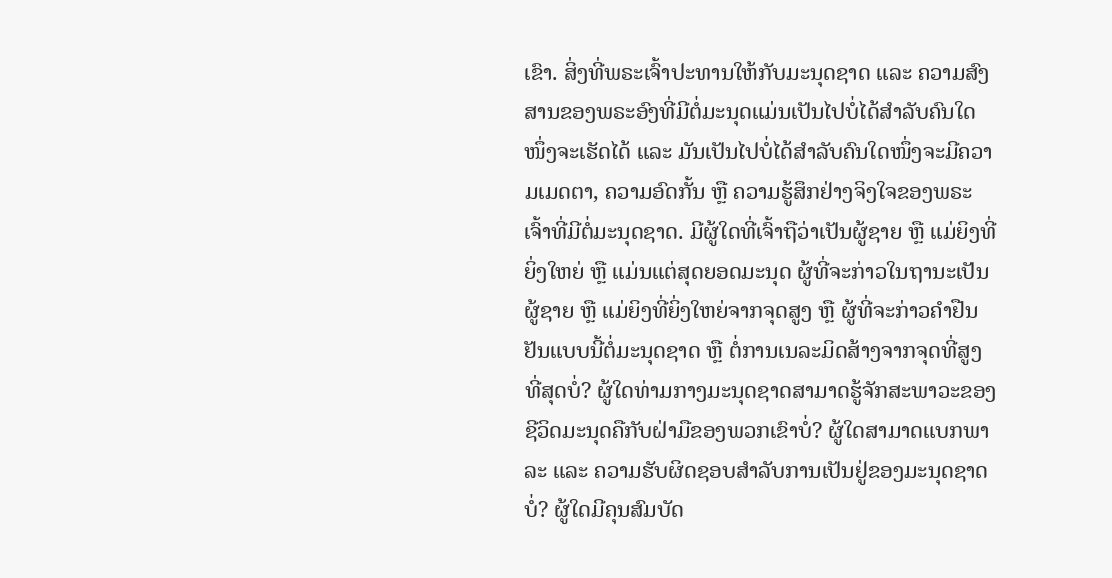ເຂົາ. ສິ່ງທີ່ພຣະເຈົ້າປະທານໃຫ້ກັບມະນຸດຊາດ ແລະ ຄວາມສົງສານຂອງພຣະອົງທີ່ມີຕໍ່ມະນຸດແມ່ນເປັນໄປບໍ່ໄດ້ສໍາລັບຄົນໃດໜຶ່ງຈະເຮັດໄດ້ ແລະ ມັນເປັນໄປບໍ່ໄດ້ສໍາລັບຄົນໃດໜຶ່ງຈະມີຄວາມເມດຕາ, ຄວາມອົດກັ້ນ ຫຼື ຄວາມຮູ້ສຶກຢ່າງຈິງໃຈຂອງພຣະເຈົ້າທີ່ມີຕໍ່ມະນຸດຊາດ. ມີຜູ້ໃດທີ່ເຈົ້າຖືວ່າເປັນຜູ້ຊາຍ ຫຼື ແມ່ຍິງທີ່ຍິ່ງໃຫຍ່ ຫຼື ແມ່ນແຕ່ສຸດຍອດມະນຸດ ຜູ້ທີ່ຈະກ່າວໃນຖານະເປັນຜູ້ຊາຍ ຫຼື ແມ່ຍິງທີ່ຍິ່ງໃຫຍ່ຈາກຈຸດສູງ ຫຼື ຜູ້ທີ່ຈະກ່າວຄຳຢືນຢັນແບບນີ້ຕໍ່ມະນຸດຊາດ ຫຼື ຕໍ່ການເນລະມິດສ້າງຈາກຈຸດທີ່ສູງທີ່ສຸດບໍ່? ຜູ້ໃດທ່າມກາງມະນຸດຊາດສາມາດຮູ້ຈັກສະພາວະຂອງຊີວິດມະນຸດຄືກັບຝ່າມືຂອງພວກເຂົາບໍ່? ຜູ້ໃດສາມາດແບກພາລະ ແລະ ຄວາມຮັບຜິດຊອບສຳລັບການເປັນຢູ່ຂອງມະນຸດຊາດບໍ່? ຜູ້ໃດມີຄຸນສົມບັດ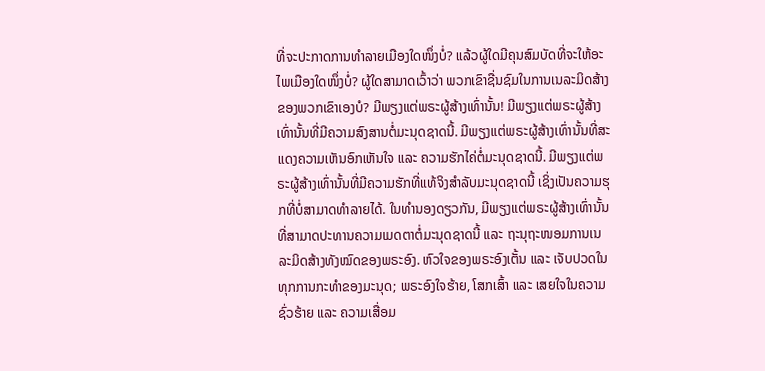ທີ່ຈະປະກາດການທຳລາຍເມືອງໃດໜຶ່ງບໍ່? ແລ້ວຜູ້ໃດມີຄຸນສົມບັດທີ່ຈະໃຫ້ອະໄພເມືອງໃດໜຶ່ງບໍ່? ຜູ້ໃດສາມາດເວົ້າວ່າ ພວກເຂົາຊື່ນຊົມໃນການເນລະມິດສ້າງຂອງພວກເຂົາເອງບໍ? ມີພຽງແຕ່ພຣະຜູ້ສ້າງເທົ່ານັ້ນ! ມີພຽງແຕ່ພຣະຜູ້ສ້າງເທົ່ານັ້ນທີ່ມີຄວາມສົງສານຕໍ່ມະນຸດຊາດນີ້. ມີພຽງແຕ່ພຣະຜູ້ສ້າງເທົ່ານັ້ນທີ່ສະແດງຄວາມເຫັນອົກເຫັນໃຈ ແລະ ຄວາມຮັກໄຄ່ຕໍ່ມະນຸດຊາດນີ້. ມີພຽງແຕ່ພຣະຜູ້ສ້າງເທົ່ານັ້ນທີ່ມີຄວາມຮັກທີ່ແທ້ຈິງສໍາລັບມະນຸດຊາດນີ້ ເຊິ່ງເປັນຄວາມຮຸກທີ່ບໍ່ສາມາດທຳລາຍໄດ້. ໃນທຳນອງດຽວກັນ, ມີພຽງແຕ່ພຣະຜູ້ສ້າງເທົ່ານັ້ນທີ່ສາມາດປະທານຄວາມເມດຕາຕໍ່ມະນຸດຊາດນີ້ ແລະ ຖະນຸຖະໜອມການເນລະມິດສ້າງທັງໝົດຂອງພຣະອົງ. ຫົວໃຈຂອງພຣະອົງເຕັ້ນ ແລະ ເຈັບປວດໃນທຸກການກະທຳຂອງມະນຸດ; ພຣະອົງໃຈຮ້າຍ, ໂສກເສົ້າ ແລະ ເສຍໃຈໃນຄວາມຊົ່ວຮ້າຍ ແລະ ຄວາມເສື່ອມ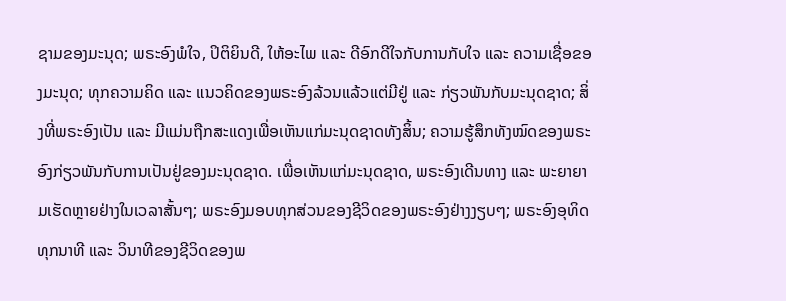ຊາມຂອງມະນຸດ; ພຣະອົງພໍໃຈ, ປິຕິຍິນດີ, ໃຫ້ອະໄພ ແລະ ດີອົກດີໃຈກັບການກັບໃຈ ແລະ ຄວາມເຊື່ອຂອງມະນຸດ; ທຸກຄວາມຄິດ ແລະ ແນວຄິດຂອງພຣະອົງລ້ວນແລ້ວແຕ່ມີຢູ່ ແລະ ກ່ຽວພັນກັບມະນຸດຊາດ; ສິ່ງທີ່ພຣະອົງເປັນ ແລະ ມີແມ່ນຖືກສະແດງເພື່ອເຫັນແກ່ມະນຸດຊາດທັງສິ້ນ; ຄວາມຮູ້ສຶກທັງໝົດຂອງພຣະອົງກ່ຽວພັນກັບການເປັນຢູ່ຂອງມະນຸດຊາດ. ເພື່ອເຫັນແກ່ມະນຸດຊາດ, ພຣະອົງເດີນທາງ ແລະ ພະຍາຍາມເຮັດຫຼາຍຢ່າງໃນເວລາສັ້ນໆ; ພຣະອົງມອບທຸກສ່ວນຂອງຊີວິດຂອງພຣະອົງຢ່າງງຽບໆ; ພຣະອົງອຸທິດທຸກນາທີ ແລະ ວິນາທີຂອງຊີວິດຂອງພ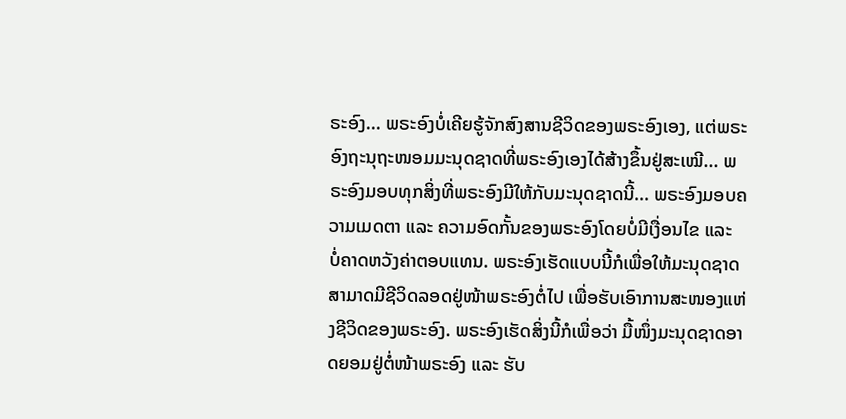ຣະອົງ... ພຣະອົງບໍ່ເຄີຍຮູ້ຈັກສົງສານຊີວິດຂອງພຣະອົງເອງ, ແຕ່ພຣະອົງຖະນຸຖະໜອມມະນຸດຊາດທີ່ພຣະອົງເອງໄດ້ສ້າງຂຶ້ນຢູ່ສະເໝີ... ພຣະອົງມອບທຸກສິ່ງທີ່ພຣະອົງມີໃຫ້ກັບມະນຸດຊາດນີ້... ພຣະອົງມອບຄວາມເມດຕາ ແລະ ຄວາມອົດກັ້ນຂອງພຣະອົງໂດຍບໍ່ມີເງື່ອນໄຂ ແລະ ບໍ່ຄາດຫວັງຄ່າຕອບແທນ. ພຣະອົງເຮັດແບບນີ້ກໍເພື່ອໃຫ້ມະນຸດຊາດສາມາດມີຊີວິດລອດຢູ່ໜ້າພຣະອົງຕໍ່ໄປ ເພື່ອຮັບເອົາການສະໜອງແຫ່ງຊີວິດຂອງພຣະອົງ. ພຣະອົງເຮັດສິ່ງນີ້ກໍເພື່ອວ່າ ມື້ໜຶ່ງມະນຸດຊາດອາດຍອມຢູ່ຕໍ່ໜ້າພຣະອົງ ແລະ ຮັບ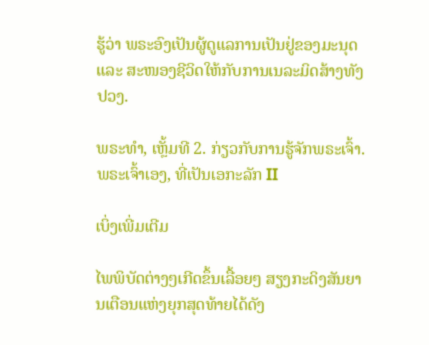ຮູ້ວ່າ ພຣະອົງເປັນຜູ້ດູແລການເປັນຢູ່ຂອງມະນຸດ ແລະ ສະໜອງຊີວິດໃຫ້ກັບການເນລະມິດສ້າງທັງປວງ.

ພຣະທຳ, ເຫຼັ້ມທີ 2. ກ່ຽວກັບການຮູ້ຈັກພຣະເຈົ້າ. ພຣະເຈົ້າເອງ, ທີ່ເປັນເອກະລັກ II

ເບິ່ງເພີ່ມເຕີມ

ໄພພິບັດຕ່າງໆເກີດຂຶ້ນເລື້ອຍໆ ສຽງກະດິງສັນຍານເຕືອນແຫ່ງຍຸກສຸດທ້າຍໄດ້ດັງ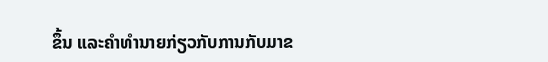ຂຶ້ນ ແລະຄໍາທໍານາຍກ່ຽວກັບການກັບມາຂ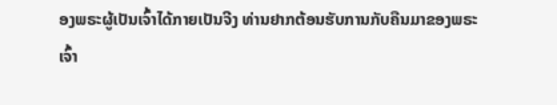ອງພຣະຜູ້ເປັນເຈົ້າໄດ້ກາຍເປັນຈີງ ທ່ານຢາກຕ້ອນຮັບການກັບຄືນມາຂອງພຣະເຈົ້າ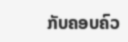ກັບຄອບຄົວ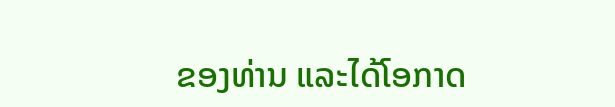ຂອງທ່ານ ແລະໄດ້ໂອກາດ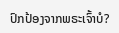ປົກປ້ອງຈາກພຣະເຈົ້າບໍ?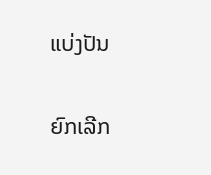ແບ່ງປັນ

ຍົກເລີກ